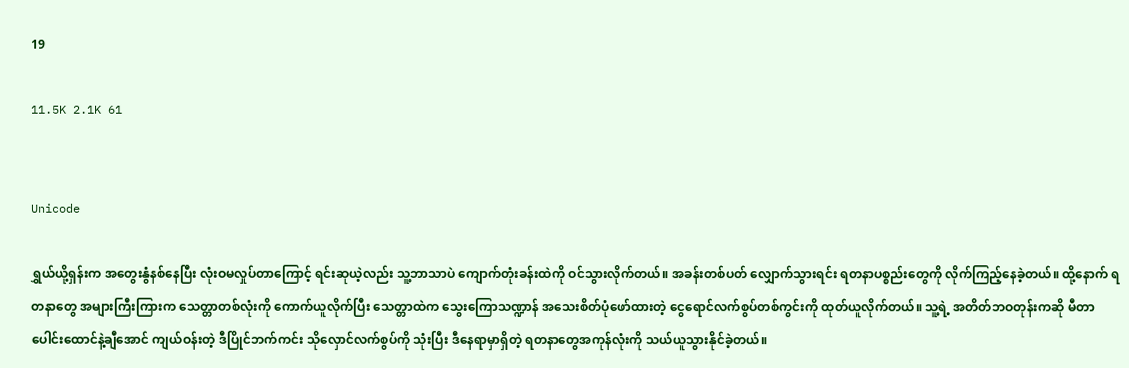19

11.5K 2.1K 61


Unicode

ရွှယ်ယို့ရှန်းက အတွေးနွံနစ်နေပြီး လုံးဝမလှုပ်တာကြောင့် ရင်းဆုယဲ့လည်း သူ့ဘာသာပဲ ကျောက်တုံးခန်းထဲကို ဝင်သွားလိုက်တယ်။ အခန်းတစ်ပတ် လျှောက်သွားရင်း ရတနာပစ္စည်းတွေကို လိုက်ကြည့်နေခဲ့တယ်။ ထို့နောက် ရတနာတွေ အများကြီးကြားက သေတ္တာတစ်လုံးကို ကောက်ယူလိုက်ပြီး သေတ္တာထဲက သွေးကြောသဏ္ဍာန် အသေးစိတ်ပုံဖော်ထားတဲ့ ငွေရောင်လက်စွပ်တစ်ကွင်းကို ထုတ်ယူလိုက်တယ်။ သူ့ရဲ့ အတိတ်ဘဝတုန်းကဆို မီတာပေါင်းထောင်နဲ့ချီအောင် ကျယ်ဝန်းတဲ့ ဒီပြိုင်ဘက်ကင်း သိုလှောင်လက်စွပ်ကို သုံးပြီး ဒီနေရာမှာရှိတဲ့ ရတနာတွေအကုန်လုံးကို သယ်ယူသွားနိုင်ခဲ့တယ်။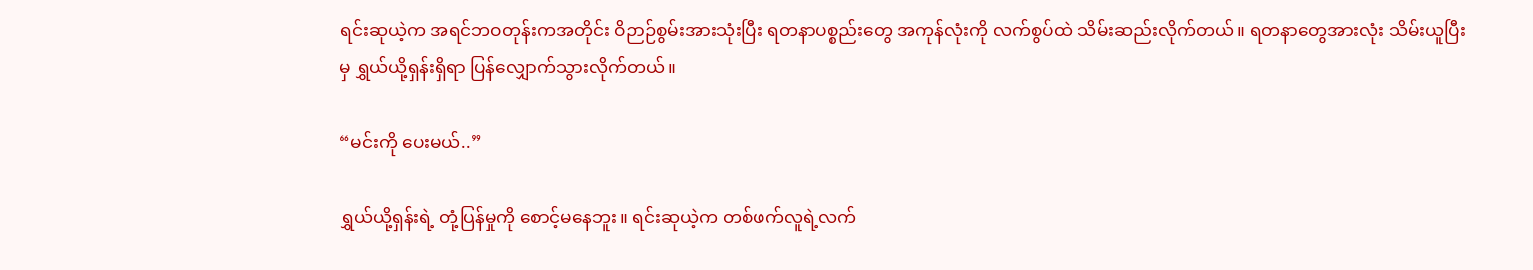ရင်းဆုယဲ့က အရင်ဘဝတုန်းကအတိုင်း ဝိဉာဉ်စွမ်းအားသုံးပြီး ရတနာပစ္စည်းတွေ အကုန်လုံးကို လက်စွပ်ထဲ သိမ်းဆည်းလိုက်တယ်။ ရတနာတွေအားလုံး သိမ်းယူပြီးမှ ရွှယ်ယို့ရှန်းရှိရာ ပြန်လျှောက်သွားလိုက်တယ်။

“မင်းကို ပေးမယ်..”

ရွှယ်ယို့ရှန်းရဲ့ တုံ့ပြန်မှုကို စောင့်မနေဘူး။ ရင်းဆုယဲ့က တစ်ဖက်လူရဲ့လက်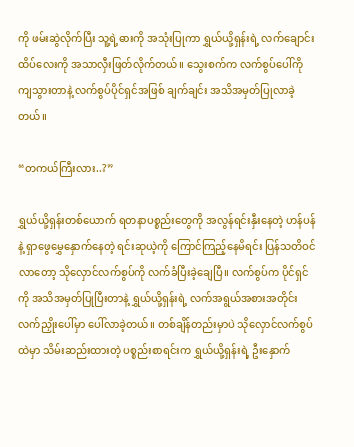ကို ဖမ်းဆွဲလိုက်ပြီး သူ့ရဲ့ဓားကို အသုံးပြုကာ ရွှယ်ယို့ရှန်းရဲ့ လက်ချောင်းထိပ်လေးကို အသာလှီးဖြတ်လိုက်တယ်။ သွေးစက်က လက်စွပ်ပေါ်ကို ကျသွားတာနဲ့ လက်စွပ်ပိုင်ရှင်အဖြစ် ချက်ချင်း အသိအမှတ်ပြုလာခဲ့တယ်။

“တကယ်ကြီးလား..?”

ရွှယ်ယို့ရှန်းတစ်ယောက် ရတနာပစ္စည်းတွေကို အလွန်ရင်းနှီးနေတဲ့ ဟန်ပန်နဲ့ ရှာဖွေမွှေနှောက်နေတဲ့ ရင်းဆုယဲ့ကို ကြောင်ကြည့်နေမိရင်း ပြန်သတိဝင်လာတော့ သိုလှောင်လက်စွပ်ကို လက်ခံပြီးခဲ့ချေပြီ။ လက်စွပ်က ပိုင်ရှင်ကို အသိအမှတ်ပြုပြီးတာနဲ့ ရွှယ်ယို့ရှန်းရဲ့ လက်အရွယ်အစားအတိုင်း လက်ညှိုးပေါ်မှာ ပေါ်လာခဲ့တယ်။ တစ်ချိန်တည်းမှာပဲ သိုလှောင်လက်စွပ်ထဲမှာ သိမ်းဆည်းထားတဲ့ ပစ္စည်းစာရင်းက ရွှယ်ယို့ရှန်းရဲ့ ဦးနှောက်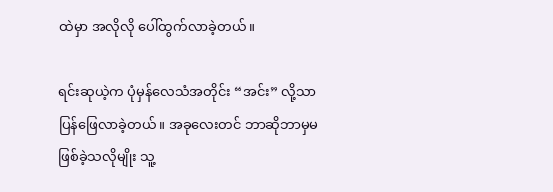ထဲမှာ အလိုလို ပေါ်ထွက်လာခဲ့တယ်။

ရင်းဆုယဲ့က ပုံမှန်လေသံအတိုင်း “အင်း” လို့သာ ပြန်ဖြေလာခဲ့တယ်။ အခုလေးတင် ဘာဆိုဘာမှမဖြစ်ခဲ့သလိုမျိုး သူ့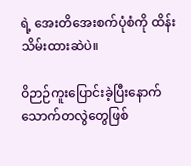ရဲ့ အေးတိအေးစက်ပုံစံကို ထိန်းသိမ်းထားဆဲပဲ။

ဝိဉာဉ်ကူးပြောင်းခဲ့ပြီးနောက် သောက်တလွဲတွေဖြစ်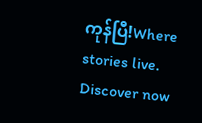ကုန်ပြီ!Where stories live. Discover now